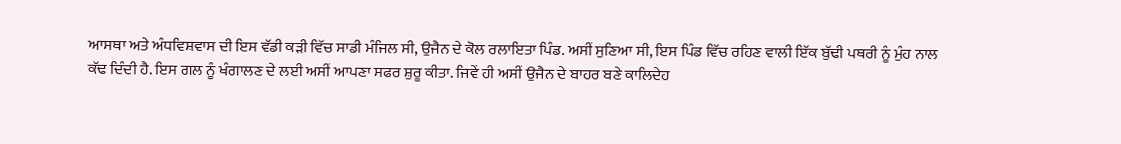ਆਸਥਾ ਅਤੇ ਅੰਧਵਿਸ਼ਵਾਸ ਦੀ ਇਸ ਵੱਡੀ ਕੜੀ ਵਿੱਚ ਸਾਡੀ ਮੰਜਿਲ ਸੀ, ਉਜੈਨ ਦੇ ਕੋਲ ਰਲਾਇਤਾ ਪਿੰਡ. ਅਸੀਂ ਸੁਣਿਆ ਸੀ, ਇਸ ਪਿੰਡ ਵਿੱਚ ਰਹਿਣ ਵਾਲੀ ਇੱਕ ਬੁੱਢੀ ਪਥਰੀ ਨੂੰ ਮੁੰਹ ਨਾਲ ਕੱਢ ਦਿੰਦੀ ਹੈ. ਇਸ ਗਲ ਨੂੰ ਖੰਗਾਲਣ ਦੇ ਲਈ ਅਸੀਂ ਆਪਣਾ ਸਫਰ ਸ਼ੁਰੂ ਕੀਤਾ. ਜਿਵੇਂ ਹੀ ਅਸੀਂ ਉਜੈਨ ਦੇ ਬਾਹਰ ਬਣੇ ਕਾਲਿਦੇਹ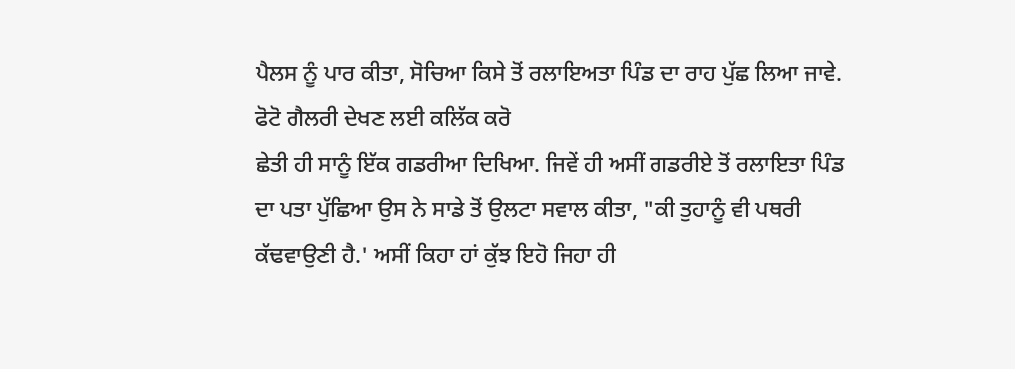ਪੈਲਸ ਨੂੰ ਪਾਰ ਕੀਤਾ, ਸੋਚਿਆ ਕਿਸੇ ਤੋਂ ਰਲਾਇਅਤਾ ਪਿੰਡ ਦਾ ਰਾਹ ਪੁੱਛ ਲਿਆ ਜਾਵੇ.
ਫੋਟੋ ਗੈਲਰੀ ਦੇਖਣ ਲਈ ਕਲਿੱਕ ਕਰੋ
ਛੇਤੀ ਹੀ ਸਾਨੂੰ ਇੱਕ ਗਡਰੀਆ ਦਿਖਿਆ. ਜਿਵੇਂ ਹੀ ਅਸੀਂ ਗਡਰੀਏ ਤੋਂ ਰਲਾਇਤਾ ਪਿੰਡ ਦਾ ਪਤਾ ਪੁੱਛਿਆ ਉਸ ਨੇ ਸਾਡੇ ਤੋਂ ਉਲਟਾ ਸਵਾਲ ਕੀਤਾ, "ਕੀ ਤੁਹਾਨੂੰ ਵੀ ਪਥਰੀ ਕੱਢਵਾਉਣੀ ਹੈ.' ਅਸੀਂ ਕਿਹਾ ਹਾਂ ਕੁੱਝ ਇਹੋ ਜਿਹਾ ਹੀ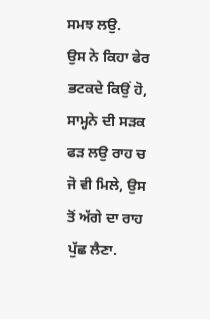ਸਮਝ ਲਉ.
ਉਸ ਨੇ ਕਿਹਾ ਫੇਰ ਭਟਕਦੇ ਕਿਉਂ ਹੋ, ਸਾਮ੍ਹਨੇ ਦੀ ਸੜਕ ਫੜ ਲਉ ਰਾਹ ਚ ਜੋ ਵੀ ਮਿਲੇ, ਉਸ ਤੋਂ ਅੱਗੇ ਦਾ ਰਾਹ ਪੁੱਛ ਲੈਣਾ.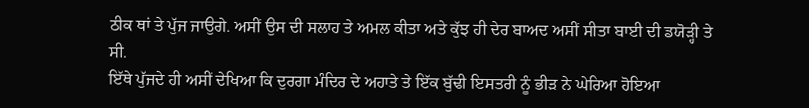ਠੀਕ ਥਾਂ ਤੇ ਪੁੱਜ ਜਾਉਗੇ. ਅਸੀਂ ਉਸ ਦੀ ਸਲਾਹ ਤੇ ਅਮਲ ਕੀਤਾ ਅਤੇ ਕੁੱਝ ਹੀ ਦੇਰ ਬਾਅਦ ਅਸੀਂ ਸੀਤਾ ਬਾਈ ਦੀ ਡਯੋੜ੍ਹੀ ਤੇ ਸੀ.
ਇੱਥੇ ਪੁੱਜਦੇ ਹੀ ਅਸੀਂ ਦੇਖਿਆ ਕਿ ਦੁਰਗਾ ਮੰਦਿਰ ਦੇ ਅਹਾਤੇ ਤੇ ਇੱਕ ਬੁੱਢੀ ਇਸਤਰੀ ਨੂੰ ਭੀੜ ਨੇ ਘੇਰਿਆ ਹੋਇਆ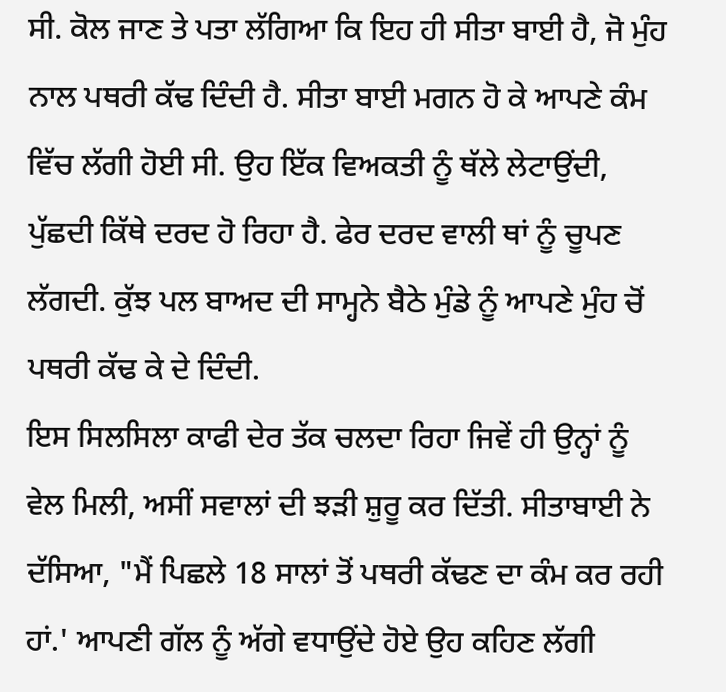ਸੀ. ਕੋਲ ਜਾਣ ਤੇ ਪਤਾ ਲੱਗਿਆ ਕਿ ਇਹ ਹੀ ਸੀਤਾ ਬਾਈ ਹੈ, ਜੋ ਮੁੰਹ ਨਾਲ ਪਥਰੀ ਕੱਢ ਦਿੰਦੀ ਹੈ. ਸੀਤਾ ਬਾਈ ਮਗਨ ਹੋ ਕੇ ਆਪਣੇ ਕੰਮ ਵਿੱਚ ਲੱਗੀ ਹੋਈ ਸੀ. ਉਹ ਇੱਕ ਵਿਅਕਤੀ ਨੂੰ ਥੱਲੇ ਲੇਟਾਉਂਦੀ, ਪੁੱਛਦੀ ਕਿੱਥੇ ਦਰਦ ਹੋ ਰਿਹਾ ਹੈ. ਫੇਰ ਦਰਦ ਵਾਲੀ ਥਾਂ ਨੂੰ ਚੂਪਣ ਲੱਗਦੀ. ਕੁੱਝ ਪਲ ਬਾਅਦ ਦੀ ਸਾਮ੍ਹਨੇ ਬੈਠੇ ਮੁੰਡੇ ਨੂੰ ਆਪਣੇ ਮੁੰਹ ਚੋਂ ਪਥਰੀ ਕੱਢ ਕੇ ਦੇ ਦਿੰਦੀ.
ਇਸ ਸਿਲਸਿਲਾ ਕਾਫੀ ਦੇਰ ਤੱਕ ਚਲਦਾ ਰਿਹਾ ਜਿਵੇਂ ਹੀ ਉਨ੍ਹਾਂ ਨੂੰ ਵੇਲ ਮਿਲੀ, ਅਸੀਂ ਸਵਾਲਾਂ ਦੀ ਝੜੀ ਸ਼ੁਰੂ ਕਰ ਦਿੱਤੀ. ਸੀਤਾਬਾਈ ਨੇ ਦੱਸਿਆ, "ਮੈਂ ਪਿਛਲੇ 18 ਸਾਲਾਂ ਤੋਂ ਪਥਰੀ ਕੱਢਣ ਦਾ ਕੰਮ ਕਰ ਰਹੀ ਹਾਂ.' ਆਪਣੀ ਗੱਲ ਨੂੰ ਅੱਗੇ ਵਧਾਉਂਦੇ ਹੋਏ ਉਹ ਕਹਿਣ ਲੱਗੀ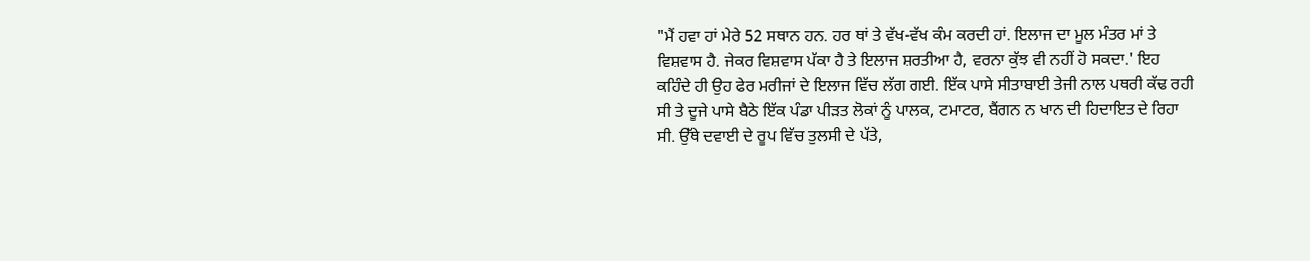"ਮੈਂ ਹਵਾ ਹਾਂ ਮੇਰੇ 52 ਸਥਾਨ ਹਨ. ਹਰ ਥਾਂ ਤੇ ਵੱਖ-ਵੱਖ ਕੰਮ ਕਰਦੀ ਹਾਂ. ਇਲਾਜ ਦਾ ਮੂਲ ਮੰਤਰ ਮਾਂ ਤੇ ਵਿਸ਼ਵਾਸ ਹੈ. ਜੇਕਰ ਵਿਸ਼ਵਾਸ ਪੱਕਾ ਹੈ ਤੇ ਇਲਾਜ ਸ਼ਰਤੀਆ ਹੈ, ਵਰਨਾ ਕੁੱਝ ਵੀ ਨਹੀਂ ਹੋ ਸਕਦਾ.' ਇਹ ਕਹਿੰਦੇ ਹੀ ਉਹ ਫੇਰ ਮਰੀਜਾਂ ਦੇ ਇਲਾਜ ਵਿੱਚ ਲੱਗ ਗਈ. ਇੱਕ ਪਾਸੇ ਸੀਤਾਬਾਈ ਤੇਜੀ ਨਾਲ ਪਥਰੀ ਕੱਢ ਰਹੀ ਸੀ ਤੇ ਦੂਜੇ ਪਾਸੇ ਬੈਠੇ ਇੱਕ ਪੰਡਾ ਪੀੜਤ ਲੋਕਾਂ ਨੂੰ ਪਾਲਕ, ਟਮਾਟਰ, ਬੈਂਗਨ ਨ ਖਾਨ ਦੀ ਹਿਦਾਇਤ ਦੇ ਰਿਹਾ ਸੀ. ਉੱਥੇ ਦਵਾਈ ਦੇ ਰੂਪ ਵਿੱਚ ਤੁਲਸੀ ਦੇ ਪੱਤੇ,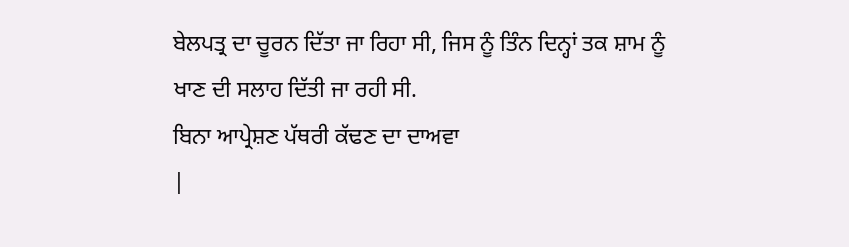ਬੇਲਪਤ੍ਰ ਦਾ ਚੂਰਨ ਦਿੱਤਾ ਜਾ ਰਿਹਾ ਸੀ, ਜਿਸ ਨੂੰ ਤਿੰਨ ਦਿਨ੍ਹਾਂ ਤਕ ਸ਼ਾਮ ਨੂੰ ਖਾਣ ਦੀ ਸਲਾਹ ਦਿੱਤੀ ਜਾ ਰਹੀ ਸੀ.
ਬਿਨਾ ਆਪ੍ਰੇਸ਼ਣ ਪੱਥਰੀ ਕੱਢਣ ਦਾ ਦਾਅਵਾ
|